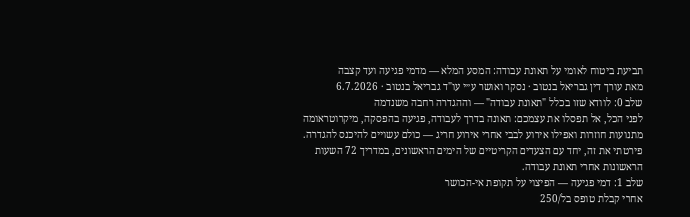תביעת ביטוח לאומי על תאונת עבודה: המסע המלא — מדמי פגיעה ועד קצבה
מאת עורך דין גבריאל בנטוב · נסקר ואושר ע״י עו"ד גבריאל בנטוב · 6.7.2026
שלב 0: לוודא שזו בכלל "תאונת עבודה" — וההגדרה רחבה משנדמה
לפני הכל, אל תפסלו את עצמכם: תאונה בדרך לעבודה, פגיעה בהפסקה, מיקרוטראומה מתנועות חוזרות ואפילו אירוע לבבי אחרי אירוע חריג — כולם עשויים להיכנס להגדרה. פירטתי את זה, יחד עם הצעדים הקריטיים של הימים הראשונים, במדריך 72 השעות הראשונות אחרי תאונת עבודה.
שלב 1: דמי פגיעה — הפיצוי על תקופת אי-הכושר
אחרי קבלת טופס בל/250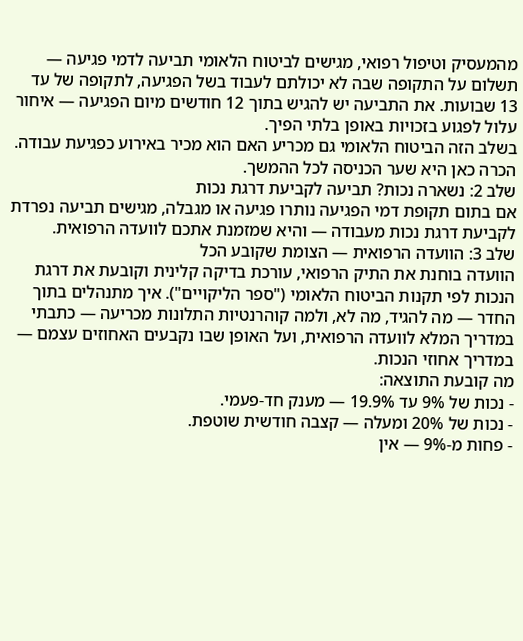מהמעסיק וטיפול רפואי, מגישים לביטוח הלאומי תביעה לדמי פגיעה — תשלום על התקופה שבה לא יכולתם לעבוד בשל הפגיעה, לתקופה של עד 13 שבועות. את התביעה יש להגיש בתוך 12 חודשים מיום הפגיעה — איחור עלול לפגוע בזכויות באופן בלתי הפיך.
בשלב הזה הביטוח הלאומי גם מכריע האם הוא מכיר באירוע כפגיעת עבודה. הכרה כאן היא שער הכניסה לכל ההמשך.
שלב 2: נשארה נכות? תביעה לקביעת דרגת נכות
אם בתום תקופת דמי הפגיעה נותרו פגיעה או מגבלה, מגישים תביעה נפרדת לקביעת דרגת נכות מעבודה — והיא שמזמנת אתכם לוועדה הרפואית.
שלב 3: הוועדה הרפואית — הצומת שקובע הכל
הוועדה בוחנת את התיק הרפואי, עורכת בדיקה קלינית וקובעת את דרגת הנכות לפי תקנות הביטוח הלאומי ("ספר הליקויים"). איך מתנהלים בתוך החדר — מה להגיד, מה לא, ולמה קוהרנטיות התלונות מכריעה — כתבתי במדריך המלא לוועדה הרפואית, ועל האופן שבו נקבעים האחוזים עצמם — במדריך אחוזי הנכות.
מה קובעת התוצאה:
- נכות של 9% עד 19.9% — מענק חד-פעמי.
- נכות של 20% ומעלה — קצבה חודשית שוטפת.
- פחות מ-9% — אין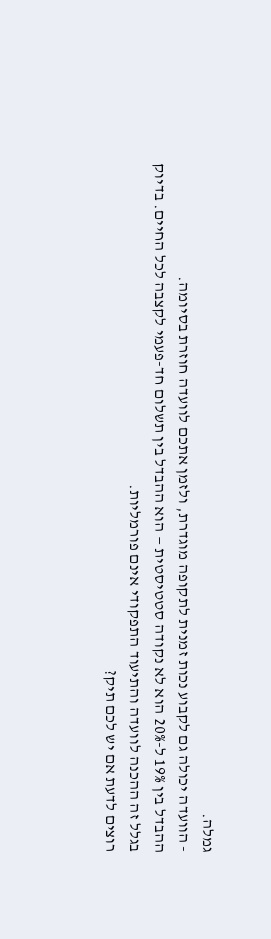גמלה.
- הוועדה יכולה גם לקבוע נכות זמנית לתקופה מוגדרת, ולזמן אתכם לוועדה חוזרת בסיומה.
ההבדל בין 19% ל-20% הוא לא נקודה סטטיסטית — הוא ההבדל בין תשלום חד-פעמי לקצבה לכל החיים. בדיוק בגלל זה ההכנה לוועדה והתיעוד התפקודי אינם פורמליות.
רוצים לדעת אם יש לכם תיק?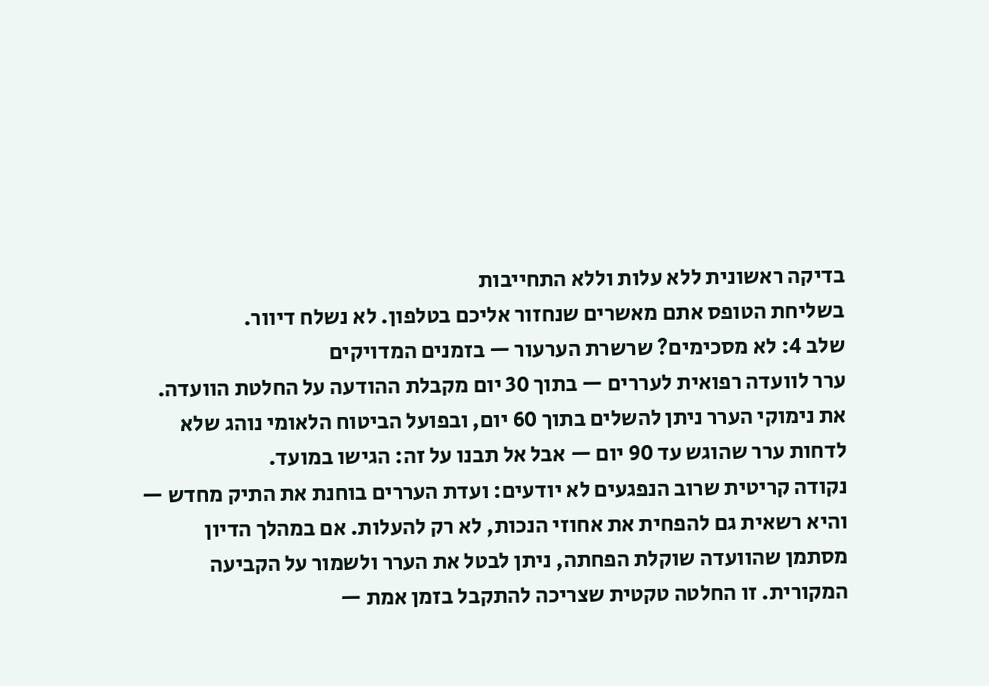בדיקה ראשונית ללא עלות וללא התחייבות
בשליחת הטופס אתם מאשרים שנחזור אליכם בטלפון. לא נשלח דיוור.
שלב 4: לא מסכימים? שרשרת הערעור — בזמנים המדויקים
ערר לוועדה רפואית לעררים — בתוך 30 יום מקבלת ההודעה על החלטת הוועדה. את נימוקי הערר ניתן להשלים בתוך 60 יום, ובפועל הביטוח הלאומי נוהג שלא לדחות ערר שהוגש עד 90 יום — אבל אל תבנו על זה: הגישו במועד.
נקודה קריטית שרוב הנפגעים לא יודעים: ועדת העררים בוחנת את התיק מחדש — והיא רשאית גם להפחית את אחוזי הנכות, לא רק להעלות. אם במהלך הדיון מסתמן שהוועדה שוקלת הפחתה, ניתן לבטל את הערר ולשמור על הקביעה המקורית. זו החלטה טקטית שצריכה להתקבל בזמן אמת —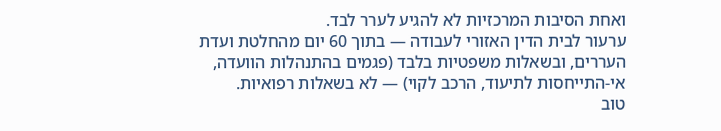ואחת הסיבות המרכזיות לא להגיע לערר לבד.
ערעור לבית הדין האזורי לעבודה — בתוך 60 יום מהחלטת ועדת העררים, ובשאלות משפטיות בלבד (פגמים בהתנהלות הוועדה, אי-התייחסות לתיעוד, הרכב לקוי) — לא בשאלות רפואיות.
טוב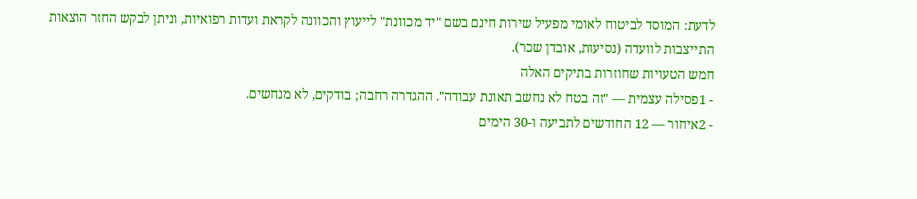לדעת: המוסד לביטוח לאומי מפעיל שירות חינם בשם "יד מכוונת" לייעוץ והכוונה לקראת ועדות רפואיות, וניתן לבקש החזר הוצאות התייצבות לוועדה (נסיעות, אובדן שכר).
חמש הטעויות שחוזרות בתיקים האלה
- 1פסילה עצמית — "זה בטח לא נחשב תאונת עבודה". ההגדרה רחבה; בודקים, לא מנחשים.
- 2איחור — 12 החודשים לתביעה ו-30 הימים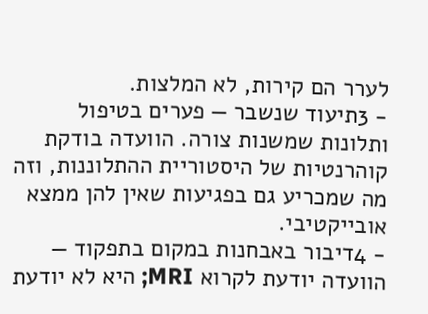לערר הם קירות, לא המלצות.
- 3תיעוד שנשבר — פערים בטיפול ותלונות שמשנות צורה. הוועדה בודקת קוהרנטיות של היסטוריית ההתלוננות, וזה מה שמכריע גם בפגיעות שאין להן ממצא אובייקטיבי.
- 4דיבור באבחנות במקום בתפקוד — הוועדה יודעת לקרוא MRI; היא לא יודעת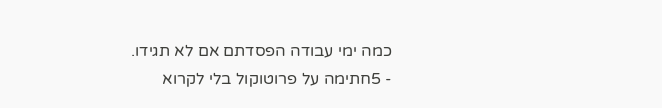כמה ימי עבודה הפסדתם אם לא תגידו.
- 5חתימה על פרוטוקול בלי לקרוא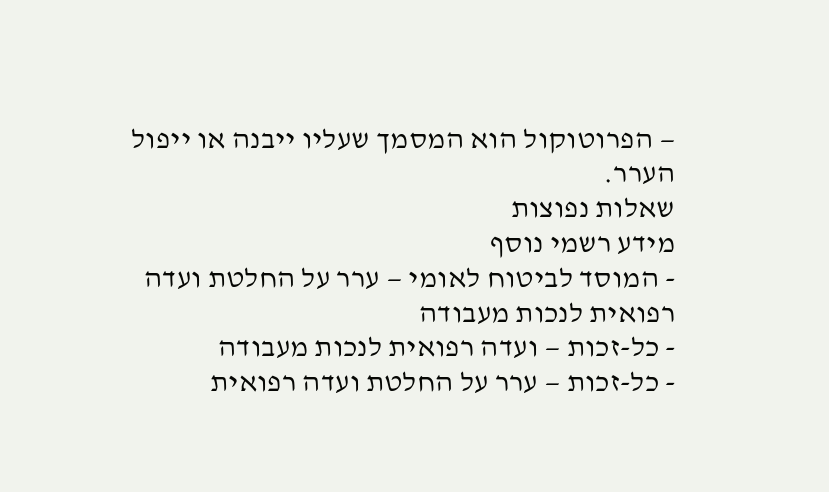— הפרוטוקול הוא המסמך שעליו ייבנה או ייפול הערר.
שאלות נפוצות
מידע רשמי נוסף
- המוסד לביטוח לאומי — ערר על החלטת ועדה רפואית לנכות מעבודה
- כל-זכות — ועדה רפואית לנכות מעבודה
- כל-זכות — ערר על החלטת ועדה רפואית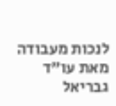לנכות מעבודה
מאת עו"ד גבריאל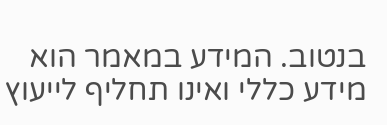בנטוב. המידע במאמר הוא מידע כללי ואינו תחליף לייעוץ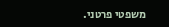משפטי פרטני.